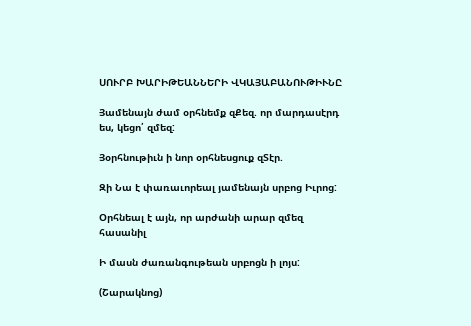ՍՈՒՐԲ ԽԱՐԻԹԵԱՆՆԵՐԻ ՎԿԱՅԱԲԱՆՈՒԹԻՒՆԸ

Յամենայն ժամ օրհնեմք զՔեզ. որ մարդասէրդ ես, կեցո՛ զմեզ:

Յօրհնութիւն ի նոր օրհնեսցուք զՏէր.

Զի Նա է փառաւորեալ յամենայն սրբոց Իւրոց:

Օրհնեալ է այն, որ արժանի արար զմեզ հասանիլ

Ի մասն ժառանգութեան սրբոցն ի լոյս:

(Շարակնոց)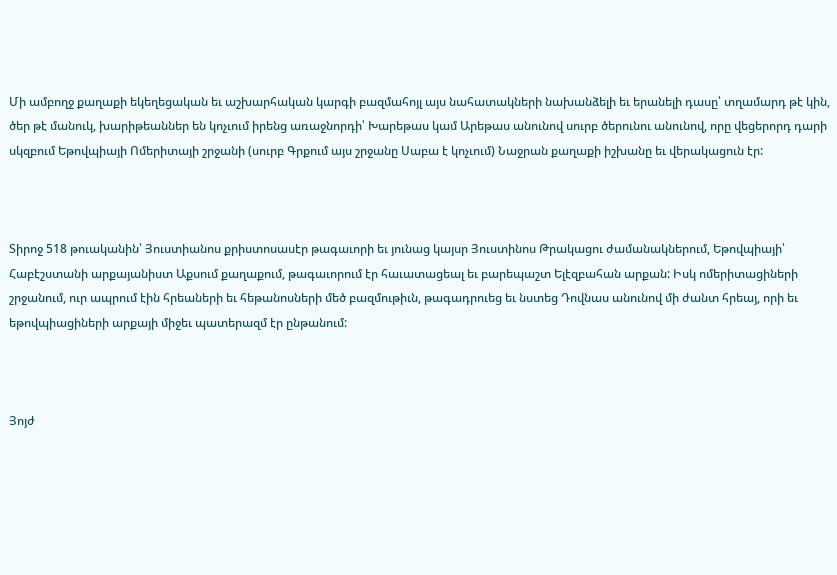Մի ամբողջ քաղաքի եկեղեցական եւ աշխարհական կարգի բազմահոյլ այս նահատակների նախանձելի եւ երանելի դասը՝ տղամարդ թէ կին, ծեր թէ մանուկ, խարիթեաններ են կոչւում իրենց առաջնորդի՝ Խարեթաս կամ Արեթաս անունով սուրբ ծերունու անունով, որը վեցերորդ դարի սկզբում Եթովպիայի Ոմերիտայի շրջանի (սուրբ Գրքում այս շրջանը Սաբա է կոչւում) Նաջրան քաղաքի իշխանը եւ վերակացուն էր:



Տիրոջ 518 թուականին՝ Յուստիանոս քրիստոսասէր թագաւորի եւ յունաց կայսր Յուստինոս Թրակացու ժամանակներում, Եթովպիայի՝ Հաբէշստանի արքայանիստ Աքսում քաղաքում, թագաւորում էր հաւատացեալ եւ բարեպաշտ Ելէզբահան արքան: Իսկ ոմերիտացիների շրջանում, ուր ապրում էին հրեաների եւ հեթանոսների մեծ բազմութիւն, թագադրուեց եւ նստեց Դովնաս անունով մի ժանտ հրեայ, որի եւ եթովպիացիների արքայի միջեւ պատերազմ էր ընթանում:



Յոյժ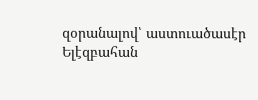զօրանալով՝ աստուածասէր Ելէզբահան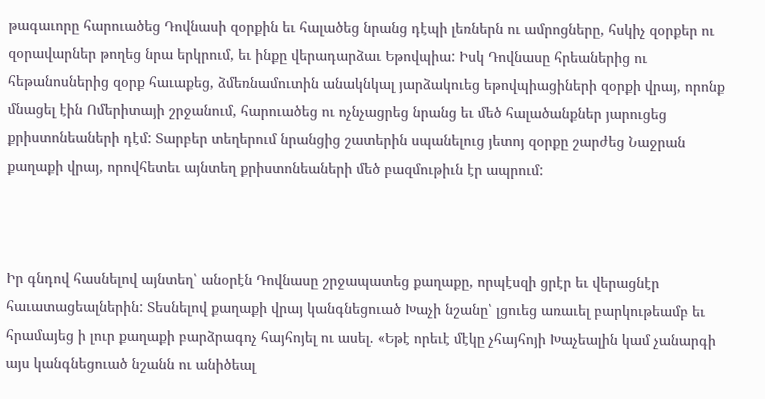թագաւորը հարուածեց Դովնասի զօրքին եւ հալածեց նրանց դէպի լեռներն ու ամրոցները, հսկիչ զօրքեր ու զօրավարներ թողեց նրա երկրում, եւ ինքը վերադարձաւ Եթովպիա: Իսկ Դովնասը հրեաներից ու հեթանոսներից զօրք հաւաքեց, ձմեռնամուտին անակնկալ յարձակուեց եթովպիացիների զօրքի վրայ, որոնք մնացել էին Ոմերիտայի շրջանում, հարուածեց ու ոչնչացրեց նրանց եւ մեծ հալածանքներ յարուցեց քրիստոնեաների դէմ: Տարբեր տեղերում նրանցից շատերին սպանելուց յետոյ զօրքը շարժեց Նաջրան քաղաքի վրայ, որովհետեւ այնտեղ քրիստոնեաների մեծ բազմութիւն էր ապրում:



Իր գնդով հասնելով այնտեղ՝ անօրէն Դովնասը շրջապատեց քաղաքը, որպէսզի ցրէր եւ վերացնէր հաւատացեալներին: Տեսնելով քաղաքի վրայ կանգնեցուած Խաչի նշանը՝ լցուեց առաւել բարկութեամբ եւ հրամայեց ի լուր քաղաքի բարձրագոչ հայհոյել ու ասել. «Եթէ որեւէ մէկը չհայհոյի Խաչեալին կամ չանարգի այս կանգնեցուած նշանն ու անիծեալ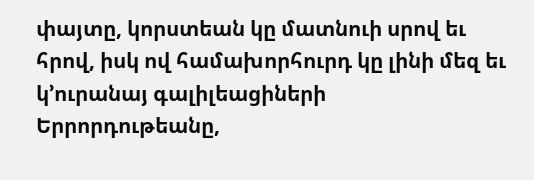փայտը, կորստեան կը մատնուի սրով եւ հրով, իսկ ով համախորհուրդ կը լինի մեզ եւ կ՚ուրանայ գալիլեացիների Երրորդութեանը,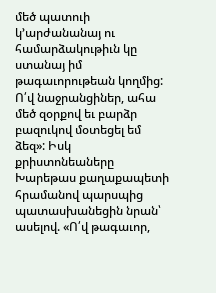մեծ պատուի կ՚արժանանայ ու համարձակութիւն կը ստանայ իմ թագաւորութեան կողմից: Ո՛վ նաջրանցիներ, ահա մեծ զօրքով եւ բարձր բազուկով մօտեցել եմ ձեզ»: Իսկ քրիստոնեաները Խարեթաս քաղաքապետի հրամանով պարսպից պատասխանեցին նրան՝ ասելով. «Ո՛վ թագաւոր,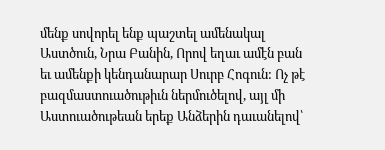մենք սովորել ենք պաշտել ամենակալ Աստծուն, Նրա Բանին, Որով եղաւ ամէն բան եւ ամենքի կենդանարար Սուրբ Հոգուն: Ոչ թէ բազմաստուածութիւն ներմուծելով, այլ մի Աստուածութեան երեք Անձերին դաւանելով՝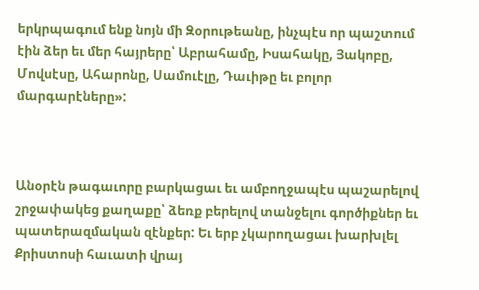երկրպագում ենք նոյն մի Զօրութեանը, ինչպէս որ պաշտում էին ձեր եւ մեր հայրերը՝ Աբրահամը, Իսահակը, Յակոբը, Մովսէսը, Ահարոնը, Սամուէլը, Դաւիթը եւ բոլոր մարգարէները»:



Անօրէն թագաւորը բարկացաւ եւ ամբողջապէս պաշարելով շրջափակեց քաղաքը՝ ձեռք բերելով տանջելու գործիքներ եւ պատերազմական զէնքեր: Եւ երբ չկարողացաւ խարխլել Քրիստոսի հաւատի վրայ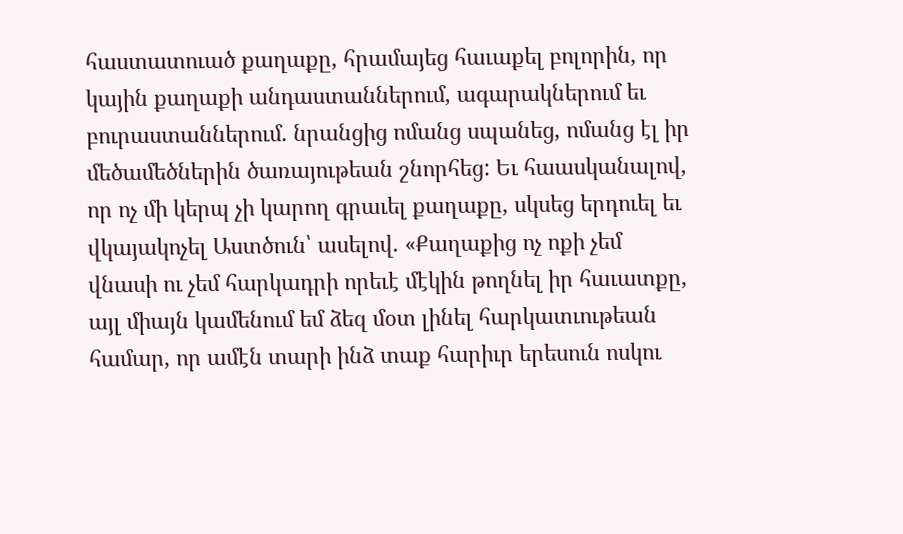հաստատուած քաղաքը, հրամայեց հաւաքել բոլորին, որ կային քաղաքի անդաստաններում, ագարակներում եւ բուրաստաններում. նրանցից ոմանց սպանեց, ոմանց էլ իր մեծամեծներին ծառայութեան շնորհեց: Եւ հաասկանալով, որ ոչ մի կերպ չի կարող գրաւել քաղաքը, սկսեց երդուել եւ վկայակոչել Աստծուն՝ ասելով. «Քաղաքից ոչ ոքի չեմ վնասի ու չեմ հարկադրի որեւէ մէկին թողնել իր հաւատքը, այլ միայն կամենում եմ ձեզ մօտ լինել հարկատւութեան համար, որ ամէն տարի ինձ տաք հարիւր երեսուն ոսկու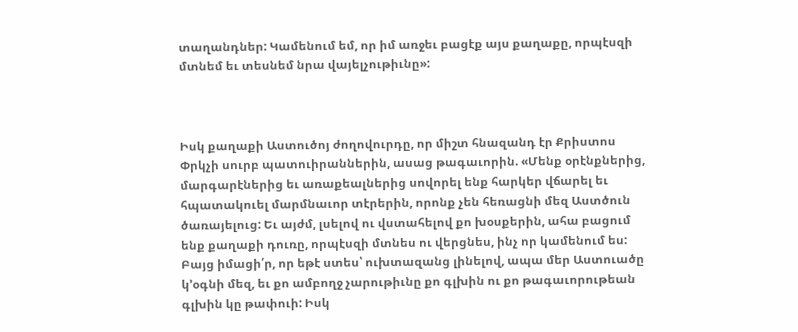տաղանդներ: Կամենում եմ, որ իմ առջեւ բացէք այս քաղաքը, որպէսզի մտնեմ եւ տեսնեմ նրա վայելչութիւնը»:



Իսկ քաղաքի Աստուծոյ ժողովուրդը, որ միշտ հնազանդ էր Քրիստոս Փրկչի սուրբ պատուիրաններին, ասաց թագաւորին. «Մենք օրէնքներից, մարգարէներից եւ առաքեալներից սովորել ենք հարկեր վճարել եւ հպատակուել մարմնաւոր տէրերին, որոնք չեն հեռացնի մեզ Աստծուն ծառայելուց: Եւ այժմ, լսելով ու վստահելով քո խօսքերին, ահա բացում ենք քաղաքի դուռը, որպէսզի մտնես ու վերցնես, ինչ որ կամենում ես: Բայց իմացի՛ր, որ եթէ ստես՝ ուխտազանց լինելով, ապա մեր Աստուածը կ՚օգնի մեզ, եւ քո ամբողջ չարութիւնը քո գլխին ու քո թագաւորութեան գլխին կը թափուի: Իսկ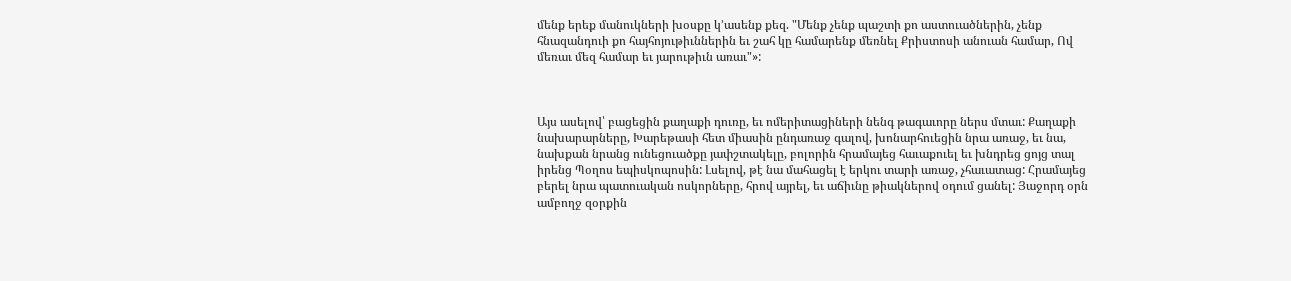մենք երեք մանուկների խօսքը կ՚ասենք քեզ. "Մենք չենք պաշտի քո աստուածներին, չենք հնազանդուի քո հայհոյութիւններին եւ շահ կը համարենք մեռնել Քրիստոսի անուան համար, Ով մեռաւ մեզ համար եւ յարութիւն առաւ"»:



Այս ասելով՝ բացեցին քաղաքի դուռը, եւ ոմերիտացիների նենգ թագաւորը ներս մտաւ: Քաղաքի նախարարները, Խարեթասի հետ միասին ընդառաջ գալով, խոնարհուեցին նրա առաջ, եւ նա, նախքան նրանց ունեցուածքը յափշտակելը, բոլորին հրամայեց հաւաքուել եւ խնդրեց ցոյց տալ իրենց Պօղոս եպիսկոպոսին: Լսելով, թէ նա մահացել է երկու տարի առաջ, չհաւատաց: Հրամայեց բերել նրա պատուական ոսկորները, հրով այրել, եւ աճիւնը թիակներով օդում ցանել: Յաջորդ օրն ամբողջ զօրքին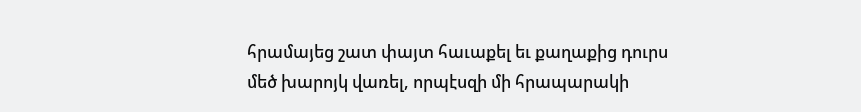հրամայեց շատ փայտ հաւաքել եւ քաղաքից դուրս մեծ խարոյկ վառել, որպէսզի մի հրապարակի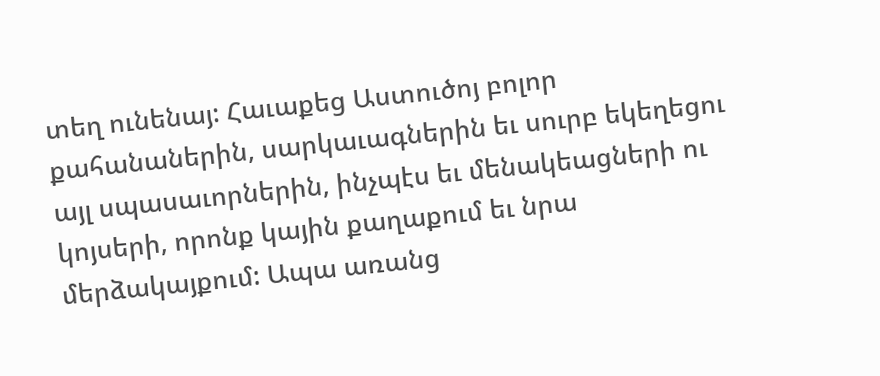տեղ ունենայ: Հաւաքեց Աստուծոյ բոլոր քահանաներին, սարկաւագներին եւ սուրբ եկեղեցու այլ սպասաւորներին, ինչպէս եւ մենակեացների ու կոյսերի, որոնք կային քաղաքում եւ նրա մերձակայքում: Ապա առանց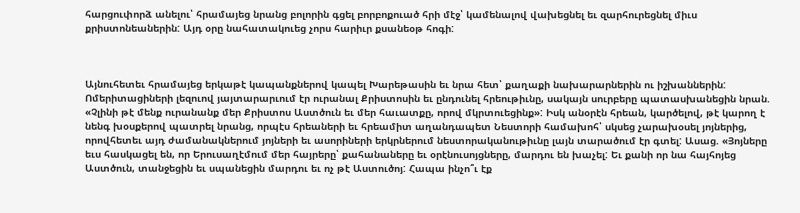հարցուփորձ անելու՝ հրամայեց նրանց բոլորին գցել բորբոքուած հրի մէջ՝ կամենալով վախեցնել եւ զարհուրեցնել միւս քրիստոնեաներին: Այդ օրը նահատակուեց չորս հարիւր քսանեօթ հոգի:



Այնուհետեւ հրամայեց երկաթէ կապանքներով կապել Խարեթասին եւ նրա հետ՝ քաղաքի նախարարներին ու իշխաններին: Ոմերիտացիների լեզուով յայտարարւում էր ուրանալ Քրիստոսին եւ ընդունել հրեութիւնը, սակայն սուրբերը պատասխանեցին նրան. «Չլինի թէ մենք ուրանանք մեր Քրիստոս Աստծուն եւ մեր հաւատքը, որով մկրտուեցինք»: Իսկ անօրէն հրեան, կարծելով, թէ կարող է նենգ խօսքերով պատրել նրանց, որպէս հրեաների եւ հրեամիտ աղանդապետ Նեստորի համախոհ՝ սկսեց չարախօսել յոյներից, որովհետեւ այդ ժամանակներում յոյների եւ ասորիների երկրներում նեստորականութիւնը լայն տարածում էր գտել: Ասաց. «Յոյները եւս հասկացել են, որ Երուսաղէմում մեր հայրերը՝ քահանաները եւ օրէնուսոյցները, մարդու են խաչել: Եւ քանի որ նա հայհոյեց Աստծուն, տանջեցին եւ սպանեցին մարդու եւ ոչ թէ Աստուծոյ: Հապա ինչո՞ւ էք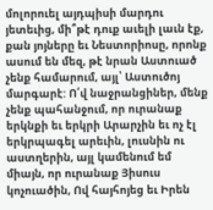մոլորուել այդպիսի մարդու յետեւից, մի՞թէ դուք աւելի լաւն էք, քան յոյները եւ Նեստորիոսը, որոնք ասում են մեզ, թէ նրան Աստուած չենք համարում, այլ՝ Աստուծոյ մարգարէ: Ո՛վ նաջրանցիներ, մենք չենք պահանջում, որ ուրանաք երկնքի եւ երկրի Արարչին եւ ոչ էլ երկրպագել արեւին, լուսնին ու աստղերին, այլ կամենում եմ միայն, որ ուրանաք Յիսուս կոչուածին, Ով հայհոյեց եւ Իրեն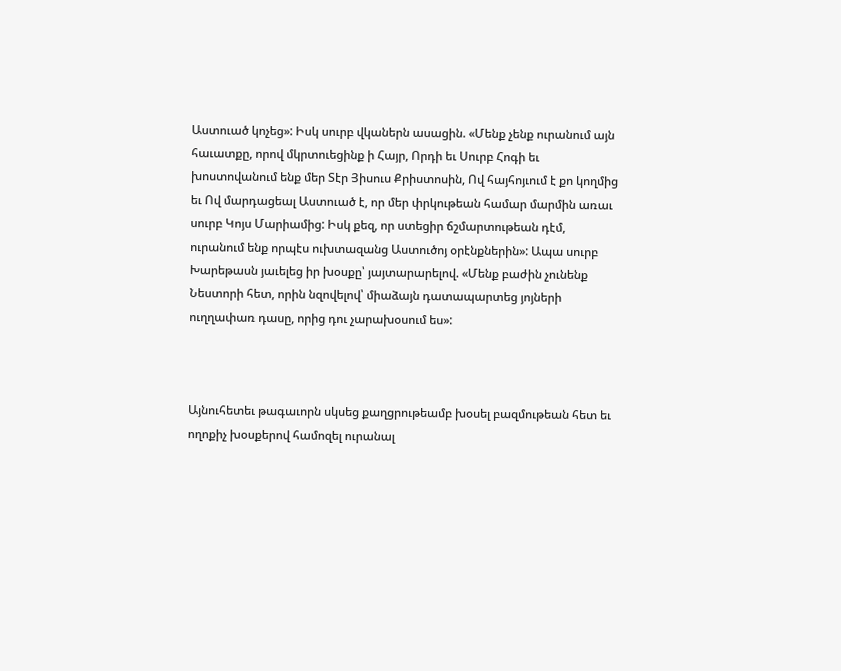Աստուած կոչեց»: Իսկ սուրբ վկաներն ասացին. «Մենք չենք ուրանում այն հաւատքը, որով մկրտուեցինք ի Հայր, Որդի եւ Սուրբ Հոգի եւ խոստովանում ենք մեր Տէր Յիսուս Քրիստոսին, Ով հայհոյւում է քո կողմից եւ Ով մարդացեալ Աստուած է, որ մեր փրկութեան համար մարմին առաւ սուրբ Կոյս Մարիամից: Իսկ քեզ, որ ստեցիր ճշմարտութեան դէմ, ուրանում ենք որպէս ուխտազանց Աստուծոյ օրէնքներին»: Ապա սուրբ Խարեթասն յաւելեց իր խօսքը՝ յայտարարելով. «Մենք բաժին չունենք Նեստորի հետ, որին նզովելով՝ միաձայն դատապարտեց յոյների ուղղափառ դասը, որից դու չարախօսում ես»:



Այնուհետեւ թագաւորն սկսեց քաղցրութեամբ խօսել բազմութեան հետ եւ ողոքիչ խօսքերով համոզել ուրանալ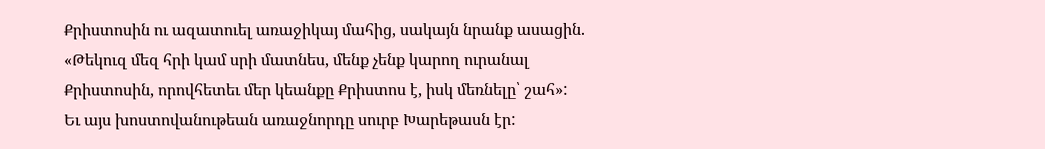Քրիստոսին ու ազատուել առաջիկայ մահից, սակայն նրանք ասացին. «Թեկուզ մեզ հրի կամ սրի մատնես, մենք չենք կարող ուրանալ Քրիստոսին, որովհետեւ մեր կեանքը Քրիստոս է, իսկ մեռնելը՝ շահ»: Եւ այս խոստովանութեան առաջնորդը սուրբ Խարեթասն էր: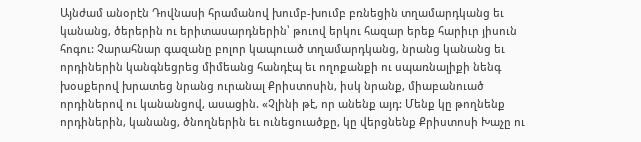Այնժամ անօրէն Դովնասի հրամանով խումբ-խումբ բռնեցին տղամարդկանց եւ կանանց, ծերերին ու երիտասարդներին՝ թուով երկու հազար երեք հարիւր յիսուն հոգու: Չարահնար գազանը բոլոր կապուած տղամարդկանց, նրանց կանանց եւ որդիներին կանգնեցրեց միմեանց հանդէպ եւ ողոքանքի ու սպառնալիքի նենգ խօսքերով խրատեց նրանց ուրանալ Քրիստոսին, իսկ նրանք, միաբանուած որդիներով ու կանանցով, ասացին. «Չլինի թէ, որ անենք այդ: Մենք կը թողնենք որդիներին, կանանց, ծնողներին եւ ունեցուածքը, կը վերցնենք Քրիստոսի Խաչը ու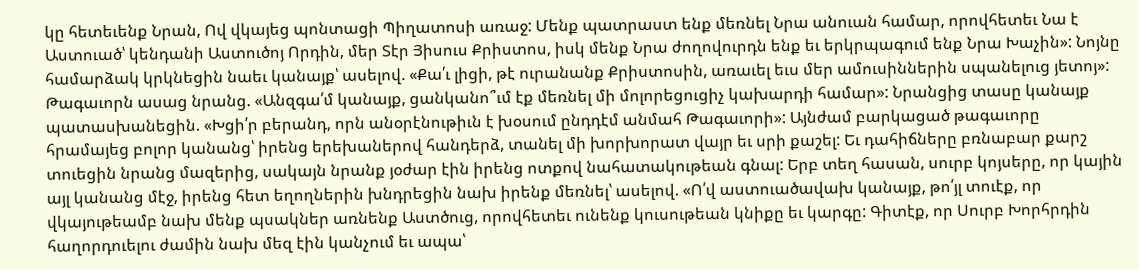կը հետեւենք Նրան, Ով վկայեց պոնտացի Պիղատոսի առաջ: Մենք պատրաստ ենք մեռնել Նրա անուան համար, որովհետեւ Նա է Աստուած՝ կենդանի Աստուծոյ Որդին, մեր Տէր Յիսուս Քրիստոս, իսկ մենք Նրա ժողովուրդն ենք եւ երկրպագում ենք Նրա Խաչին»: Նոյնը համարձակ կրկնեցին նաեւ կանայք՝ ասելով. «Քա՛ւ լիցի, թէ ուրանանք Քրիստոսին, առաւել եւս մեր ամուսիններին սպանելուց յետոյ»: Թագաւորն ասաց նրանց. «Անզգա՛մ կանայք, ցանկանո՞ւմ էք մեռնել մի մոլորեցուցիչ կախարդի համար»: Նրանցից տասը կանայք պատասխանեցին. «Խցի՛ր բերանդ, որն անօրէնութիւն է խօսում ընդդէմ անմահ Թագաւորի»: Այնժամ բարկացած թագաւորը հրամայեց բոլոր կանանց՝ իրենց երեխաներով հանդերձ, տանել մի խորխորատ վայր եւ սրի քաշել: Եւ դահիճները բռնաբար քարշ տուեցին նրանց մազերից, սակայն նրանք յօժար էին իրենց ոտքով նահատակութեան գնալ: Երբ տեղ հասան, սուրբ կոյսերը, որ կային այլ կանանց մէջ, իրենց հետ եղողներին խնդրեցին նախ իրենք մեռնել՝ ասելով. «Ո՛վ աստուածավախ կանայք, թո՛յլ տուէք, որ վկայութեամբ նախ մենք պսակներ առնենք Աստծուց, որովհետեւ ունենք կուսութեան կնիքը եւ կարգը: Գիտէք, որ Սուրբ Խորհրդին հաղորդուելու ժամին նախ մեզ էին կանչում եւ ապա՝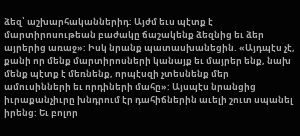ձեզ՝ աշխարհականներիդ: Այժմ եւս պէտք է մարտիրոսութեան բաժակը ճաշակենք ձեզնից եւ ձեր այրերից առաջ»: Իսկ նրանք պատասխանեցին. «Այդպէս չէ, քանի որ մենք մարտիրոսների կանայք եւ մայրեր ենք, նախ մենք պէտք է մեռնենք, որպէսզի չտեսնենք մեր ամուսինների եւ որդիների մահը»: Այսպէս նրանցից իւրաքանչիւրը խնդրում էր դահիճներին աւելի շուտ սպանել իրենց: Եւ բոլոր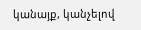կանայք, կանչելով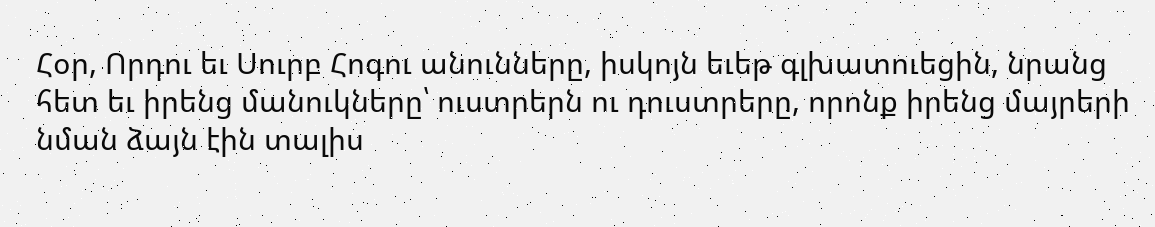Հօր, Որդու եւ Սուրբ Հոգու անունները, իսկոյն եւեթ գլխատուեցին, նրանց հետ եւ իրենց մանուկները՝ ուստրերն ու դուստրերը, որոնք իրենց մայրերի նման ձայն էին տալիս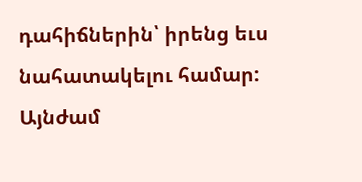դահիճներին՝ իրենց եւս նահատակելու համար: Այնժամ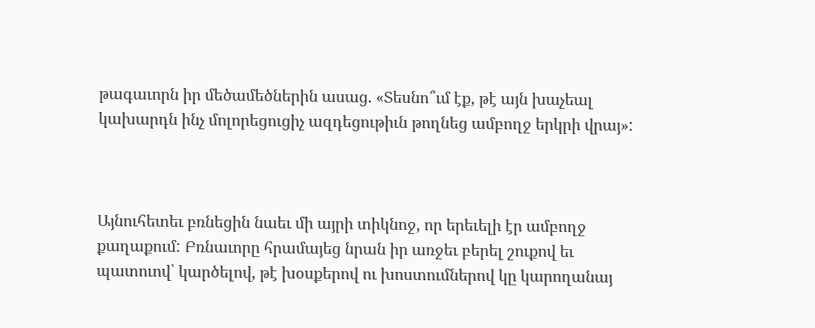թագաւորն իր մեծամեծներին ասաց. «Տեսնո՞ւմ էք, թէ այն խաչեալ կախարդն ինչ մոլորեցուցիչ ազդեցութիւն թողնեց ամբողջ երկրի վրայ»:



Այնուհետեւ բռնեցին նաեւ մի այրի տիկնոջ, որ երեւելի էր ամբողջ քաղաքում: Բռնաւորը հրամայեց նրան իր առջեւ բերել շուքով եւ պատուով՝ կարծելով, թէ խօսքերով ու խոստումներով կը կարողանայ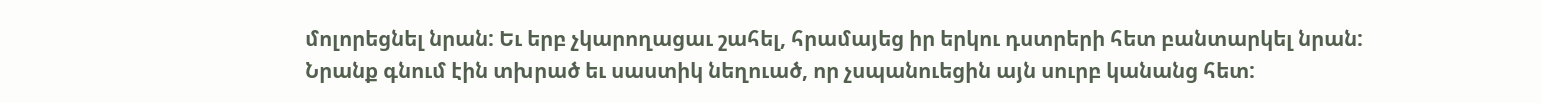մոլորեցնել նրան: Եւ երբ չկարողացաւ շահել, հրամայեց իր երկու դստրերի հետ բանտարկել նրան: Նրանք գնում էին տխրած եւ սաստիկ նեղուած, որ չսպանուեցին այն սուրբ կանանց հետ: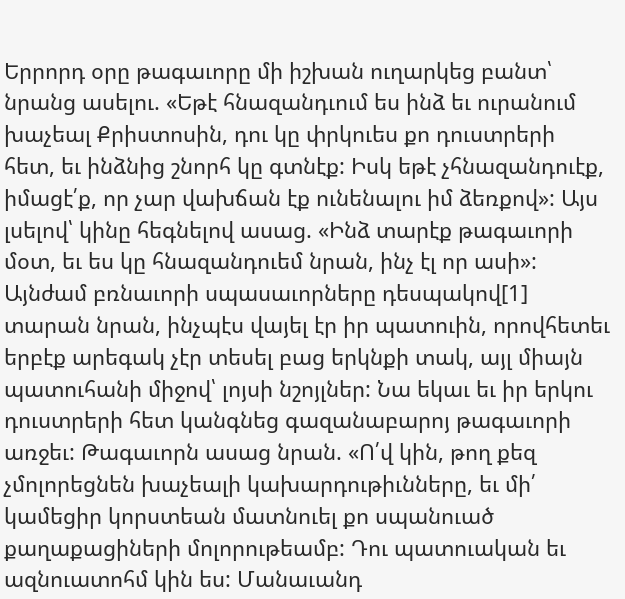Երրորդ օրը թագաւորը մի իշխան ուղարկեց բանտ՝ նրանց ասելու. «Եթէ հնազանդւում ես ինձ եւ ուրանում խաչեալ Քրիստոսին, դու կը փրկուես քո դուստրերի հետ, եւ ինձնից շնորհ կը գտնէք: Իսկ եթէ չհնազանդուէք, իմացէ՛ք, որ չար վախճան էք ունենալու իմ ձեռքով»: Այս լսելով՝ կինը հեգնելով ասաց. «Ինձ տարէք թագաւորի մօտ, եւ ես կը հնազանդուեմ նրան, ինչ էլ որ ասի»: Այնժամ բռնաւորի սպասաւորները դեսպակով[1] տարան նրան, ինչպէս վայել էր իր պատուին, որովհետեւ երբէք արեգակ չէր տեսել բաց երկնքի տակ, այլ միայն պատուհանի միջով՝ լոյսի նշոյլներ: Նա եկաւ եւ իր երկու դուստրերի հետ կանգնեց գազանաբարոյ թագաւորի առջեւ: Թագաւորն ասաց նրան. «Ո՛վ կին, թող քեզ չմոլորեցնեն խաչեալի կախարդութիւնները, եւ մի՛ կամեցիր կորստեան մատնուել քո սպանուած քաղաքացիների մոլորութեամբ: Դու պատուական եւ ազնուատոհմ կին ես: Մանաւանդ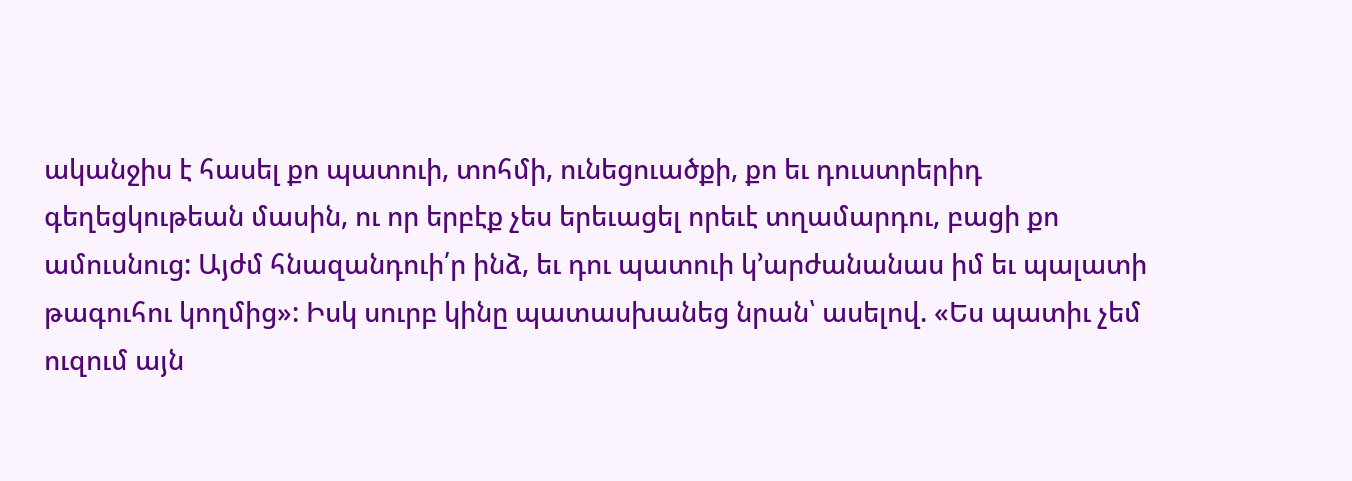ականջիս է հասել քո պատուի, տոհմի, ունեցուածքի, քո եւ դուստրերիդ գեղեցկութեան մասին, ու որ երբէք չես երեւացել որեւէ տղամարդու, բացի քո ամուսնուց: Այժմ հնազանդուի՛ր ինձ, եւ դու պատուի կ՚արժանանաս իմ եւ պալատի թագուհու կողմից»: Իսկ սուրբ կինը պատասխանեց նրան՝ ասելով. «Ես պատիւ չեմ ուզում այն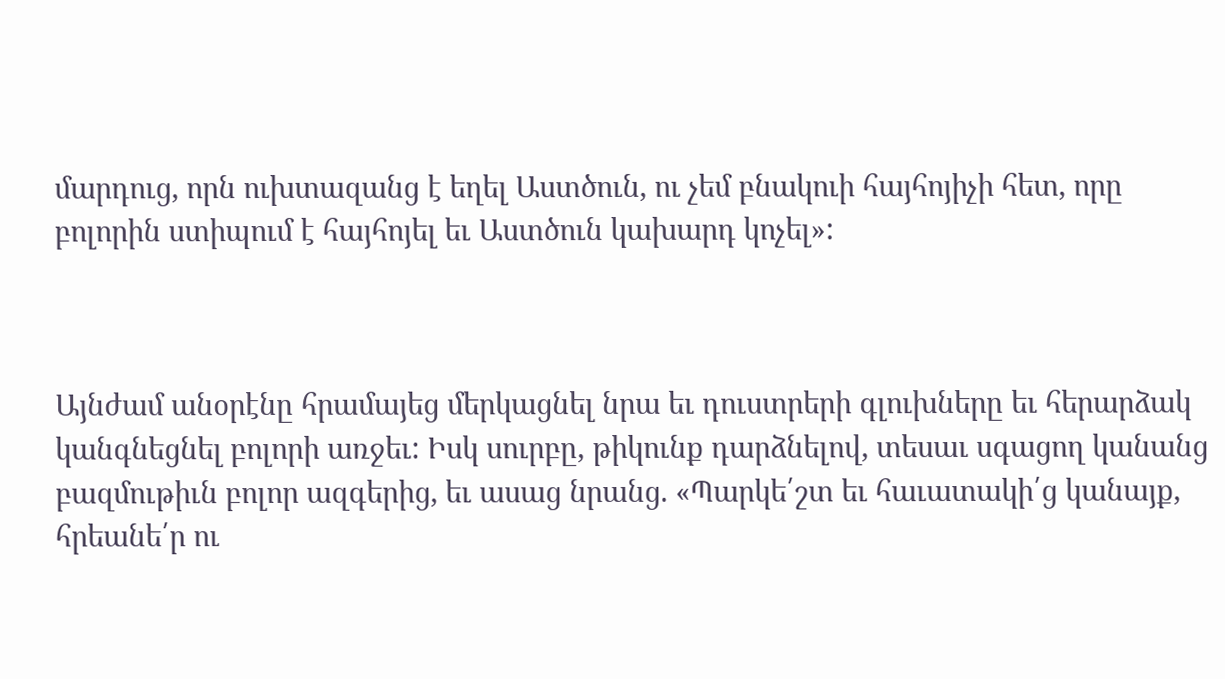մարդուց, որն ուխտազանց է եղել Աստծուն, ու չեմ բնակուի հայհոյիչի հետ, որը բոլորին ստիպում է հայհոյել եւ Աստծուն կախարդ կոչել»:



Այնժամ անօրէնը հրամայեց մերկացնել նրա եւ դուստրերի գլուխները եւ հերարձակ կանգնեցնել բոլորի առջեւ: Իսկ սուրբը, թիկունք դարձնելով, տեսաւ սգացող կանանց բազմութիւն բոլոր ազգերից, եւ ասաց նրանց. «Պարկե՛շտ եւ հաւատակի՛ց կանայք, հրեանե՛ր ու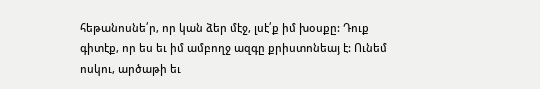հեթանոսնե՛ր, որ կան ձեր մէջ, լսէ՛ք իմ խօսքը: Դուք գիտէք, որ ես եւ իմ ամբողջ ազգը քրիստոնեայ է: Ունեմ ոսկու, արծաթի եւ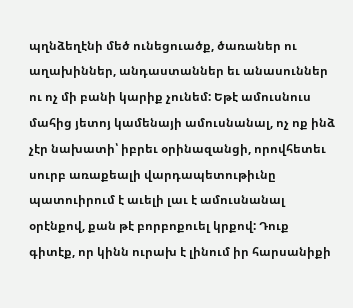պղնձեղէնի մեծ ունեցուածք, ծառաներ ու աղախիններ, անդաստաններ եւ անասուններ ու ոչ մի բանի կարիք չունեմ: Եթէ ամուսնուս մահից յետոյ կամենայի ամուսնանալ, ոչ ոք ինձ չէր նախատի՝ իբրեւ օրինազանցի, որովհետեւ սուրբ առաքեալի վարդապետութիւնը պատուիրում է աւելի լաւ է ամուսնանալ օրէնքով, քան թէ բորբոքուել կրքով: Դուք գիտէք, որ կինն ուրախ է լինում իր հարսանիքի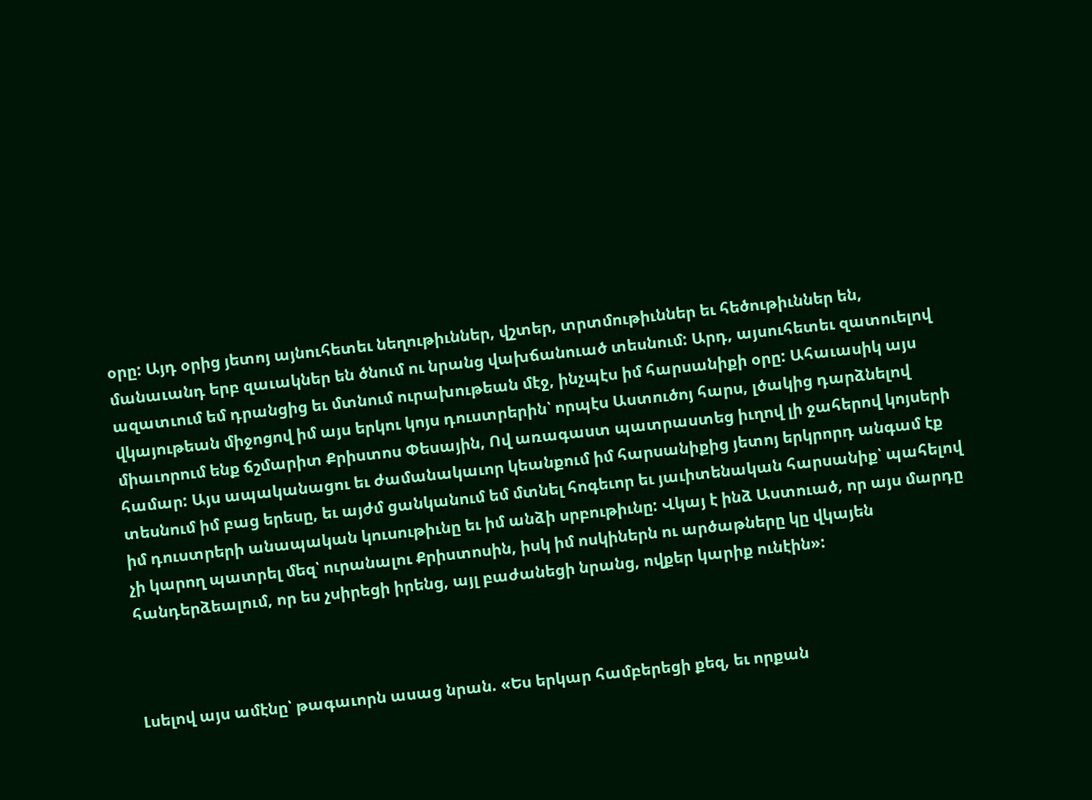օրը: Այդ օրից յետոյ այնուհետեւ նեղութիւններ, վշտեր, տրտմութիւններ եւ հեծութիւններ են, մանաւանդ երբ զաւակներ են ծնում ու նրանց վախճանուած տեսնում: Արդ, այսուհետեւ զատուելով ազատւում եմ դրանցից եւ մտնում ուրախութեան մէջ, ինչպէս իմ հարսանիքի օրը: Ահաւասիկ այս վկայութեան միջոցով իմ այս երկու կոյս դուստրերին՝ որպէս Աստուծոյ հարս, լծակից դարձնելով միաւորում ենք ճշմարիտ Քրիստոս Փեսային, Ով առագաստ պատրաստեց իւղով լի ջահերով կոյսերի համար: Այս ապականացու եւ ժամանակաւոր կեանքում իմ հարսանիքից յետոյ երկրորդ անգամ էք տեսնում իմ բաց երեսը, եւ այժմ ցանկանում եմ մտնել հոգեւոր եւ յաւիտենական հարսանիք՝ պահելով իմ դուստրերի անապական կուսութիւնը եւ իմ անձի սրբութիւնը: Վկայ է ինձ Աստուած, որ այս մարդը չի կարող պատրել մեզ՝ ուրանալու Քրիստոսին, իսկ իմ ոսկիներն ու արծաթները կը վկայեն հանդերձեալում, որ ես չսիրեցի իրենց, այլ բաժանեցի նրանց, ովքեր կարիք ունէին»:



Լսելով այս ամէնը՝ թագաւորն ասաց նրան. «Ես երկար համբերեցի քեզ, եւ որքան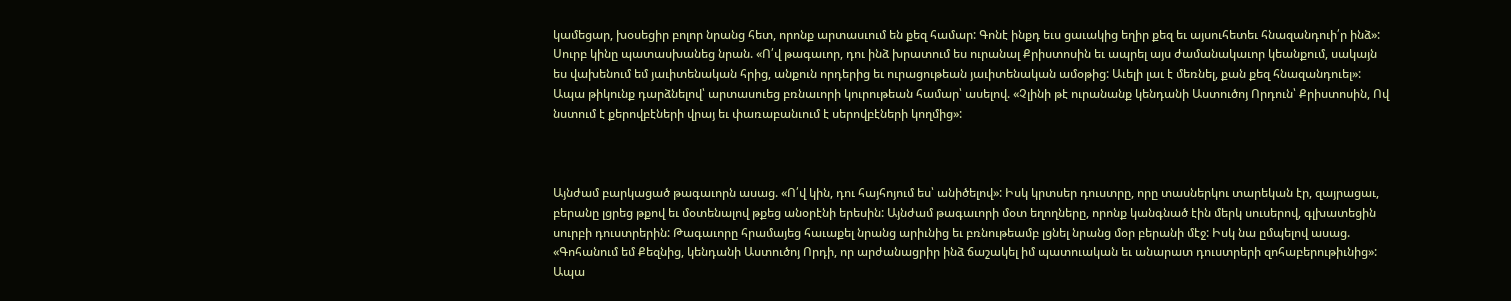կամեցար, խօսեցիր բոլոր նրանց հետ, որոնք արտասւում են քեզ համար: Գոնէ ինքդ եւս ցաւակից եղիր քեզ եւ այսուհետեւ հնազանդուի՛ր ինձ»: Սուրբ կինը պատասխանեց նրան. «Ո՛վ թագաւոր, դու ինձ խրատում ես ուրանալ Քրիստոսին եւ ապրել այս ժամանակաւոր կեանքում, սակայն ես վախենում եմ յաւիտենական հրից, անքուն որդերից եւ ուրացութեան յաւիտենական ամօթից: Աւելի լաւ է մեռնել, քան քեզ հնազանդուել»: Ապա թիկունք դարձնելով՝ արտասուեց բռնաւորի կուրութեան համար՝ ասելով. «Չլինի թէ ուրանանք կենդանի Աստուծոյ Որդուն՝ Քրիստոսին, Ով նստում է քերովբէների վրայ եւ փառաբանւում է սերովբէների կողմից»:



Այնժամ բարկացած թագաւորն ասաց. «Ո՛վ կին, դու հայհոյում ես՝ անիծելով»: Իսկ կրտսեր դուստրը, որը տասներկու տարեկան էր, զայրացաւ, բերանը լցրեց թքով եւ մօտենալով թքեց անօրէնի երեսին: Այնժամ թագաւորի մօտ եղողները, որոնք կանգնած էին մերկ սուսերով, գլխատեցին սուրբի դուստրերին: Թագաւորը հրամայեց հաւաքել նրանց արիւնից եւ բռնութեամբ լցնել նրանց մօր բերանի մէջ: Իսկ նա ըմպելով ասաց. «Գոհանում եմ Քեզնից, կենդանի Աստուծոյ Որդի, որ արժանացրիր ինձ ճաշակել իմ պատուական եւ անարատ դուստրերի զոհաբերութիւնից»: Ապա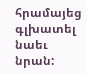հրամայեց գլխատել նաեւ նրան: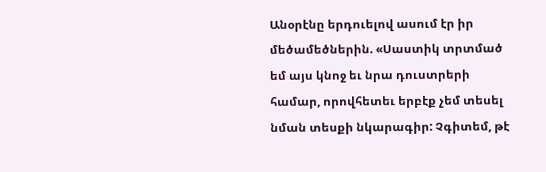Անօրէնը երդուելով ասում էր իր մեծամեծներին. «Սաստիկ տրտմած եմ այս կնոջ եւ նրա դուստրերի համար, որովհետեւ երբէք չեմ տեսել նման տեսքի նկարագիր: Չգիտեմ, թէ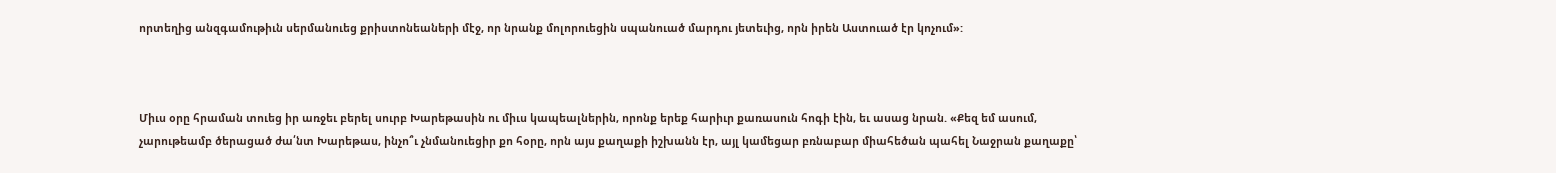որտեղից անզգամութիւն սերմանուեց քրիստոնեաների մէջ, որ նրանք մոլորուեցին սպանուած մարդու յետեւից, որն իրեն Աստուած էր կոչում»:



Միւս օրը հրաման տուեց իր առջեւ բերել սուրբ Խարեթասին ու միւս կապեալներին, որոնք երեք հարիւր քառասուն հոգի էին, եւ ասաց նրան. «Քեզ եմ ասում, չարութեամբ ծերացած ժա՛նտ Խարեթաս, ինչո՞ւ չնմանուեցիր քո հօրը, որն այս քաղաքի իշխանն էր, այլ կամեցար բռնաբար միահեծան պահել Նաջրան քաղաքը՝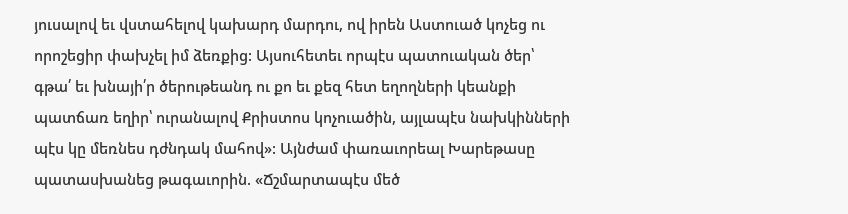յուսալով եւ վստահելով կախարդ մարդու, ով իրեն Աստուած կոչեց ու որոշեցիր փախչել իմ ձեռքից: Այսուհետեւ որպէս պատուական ծեր՝ գթա՛ եւ խնայի՛ր ծերութեանդ ու քո եւ քեզ հետ եղողների կեանքի պատճառ եղիր՝ ուրանալով Քրիստոս կոչուածին, այլապէս նախկինների պէս կը մեռնես դժնդակ մահով»: Այնժամ փառաւորեալ Խարեթասը պատասխանեց թագաւորին. «Ճշմարտապէս մեծ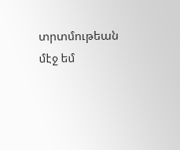տրտմութեան մէջ եմ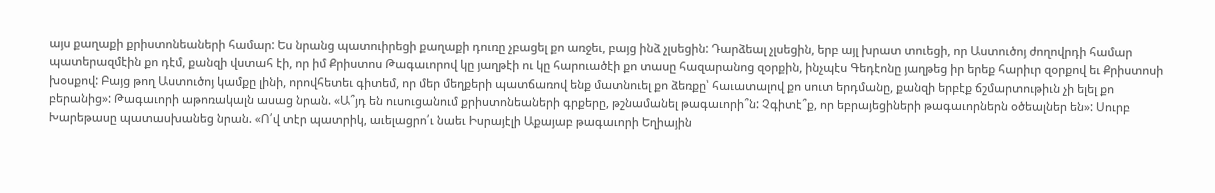այս քաղաքի քրիստոնեաների համար: Ես նրանց պատուիրեցի քաղաքի դուռը չբացել քո առջեւ, բայց ինձ չլսեցին: Դարձեալ չլսեցին, երբ այլ խրատ տուեցի, որ Աստուծոյ ժողովրդի համար պատերազմէին քո դէմ, քանզի վստահ էի, որ իմ Քրիստոս Թագաւորով կը յաղթէի ու կը հարուածէի քո տասը հազարանոց զօրքին, ինչպէս Գեդէոնը յաղթեց իր երեք հարիւր զօրքով եւ Քրիստոսի խօսքով: Բայց թող Աստուծոյ կամքը լինի, որովհետեւ գիտեմ, որ մեր մեղքերի պատճառով ենք մատնուել քո ձեռքը՝ հաւատալով քո սուտ երդմանը, քանզի երբէք ճշմարտութիւն չի ելել քո բերանից»: Թագաւորի աթոռակալն ասաց նրան. «Ա՞յդ են ուսուցանում քրիստոնեաների գրքերը, թշնամանել թագաւորի՞ն: Չգիտէ՞ք, որ եբրայեցիների թագաւորներն օծեալներ են»: Սուրբ Խարեթասը պատասխանեց նրան. «Ո՛վ տէր պատրիկ, աւելացրո՛ւ նաեւ Իսրայէլի Աքայաբ թագաւորի Եղիային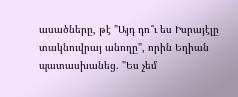ասածները, թէ "Այդ դո՞ւ ես Իսրայէլը տակնուվրայ անողը", որին Եղիան պատասխանեց. "Ես չեմ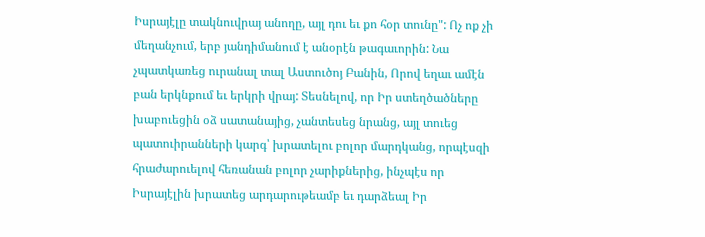Իսրայէլը տակնուվրայ անողը, այլ դու եւ քո հօր տունը": Ոչ ոք չի մեղանչում, երբ յանդիմանում է անօրէն թագաւորին: Նա չպատկառեց ուրանալ տալ Աստուծոյ Բանին, Որով եղաւ ամէն բան երկնքում եւ երկրի վրայ: Տեսնելով, որ Իր ստեղծածները խաբուեցին օձ սատանայից, չանտեսեց նրանց, այլ տուեց պատուիրանների կարգ՝ խրատելու բոլոր մարդկանց, որպէսզի հրաժարուելով հեռանան բոլոր չարիքներից, ինչպէս որ Իսրայէլին խրատեց արդարութեամբ եւ դարձեալ Իր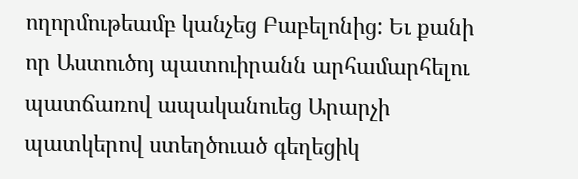ողորմութեամբ կանչեց Բաբելոնից: Եւ քանի որ Աստուծոյ պատուիրանն արհամարհելու պատճառով ապականուեց Արարչի պատկերով ստեղծուած գեղեցիկ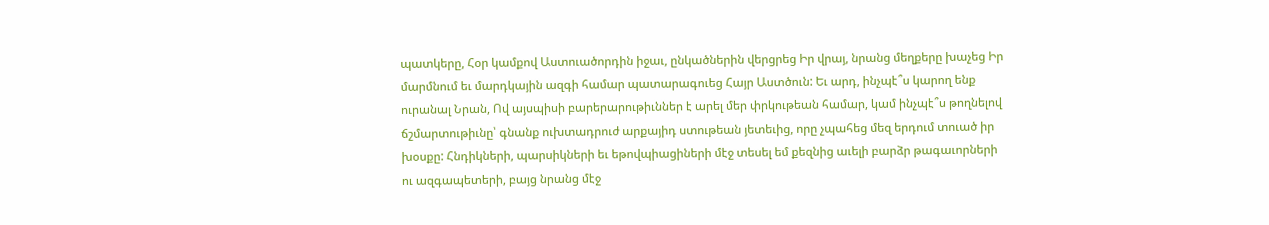պատկերը, Հօր կամքով Աստուածորդին իջաւ, ընկածներին վերցրեց Իր վրայ, նրանց մեղքերը խաչեց Իր մարմնում եւ մարդկային ազգի համար պատարագուեց Հայր Աստծուն: Եւ արդ, ինչպէ՞ս կարող ենք ուրանալ Նրան, Ով այսպիսի բարերարութիւններ է արել մեր փրկութեան համար, կամ ինչպէ՞ս թողնելով ճշմարտութիւնը՝ գնանք ուխտադրուժ արքայիդ ստութեան յետեւից, որը չպահեց մեզ երդում տուած իր խօսքը: Հնդիկների, պարսիկների եւ եթովպիացիների մէջ տեսել եմ քեզնից աւելի բարձր թագաւորների ու ազգապետերի, բայց նրանց մէջ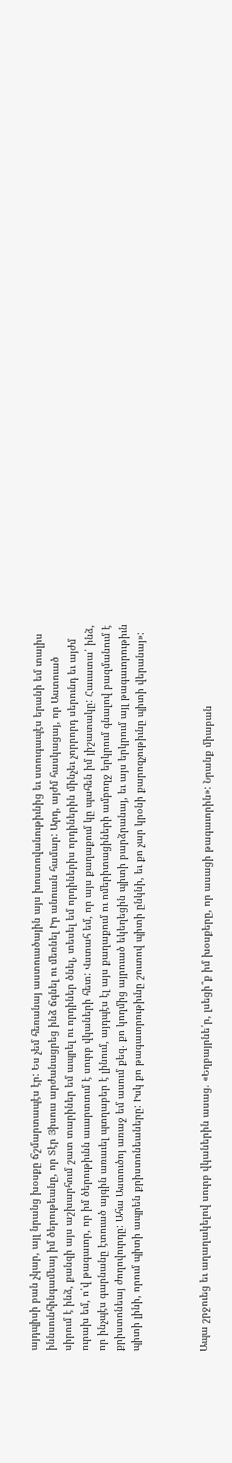այդպիսի բան չկար, այլ նրանց խօսքը ճշմարտապէս էր: Ես չեմ հեռանայ աստուածային այս խոստովանութիւնից եւ ստուգապէս երանի եմ տալիս իննսունհինգամեայ իմ ծերութեանը, որ Տէր Յիսուս արժանացրեց ինձ ճգնել ու մեռնել Իր անուան համար: Արդ, այժմ հասկացայ, որ Աստուած սիրում է ինձ, քանզի այս աշխարհում շատ տարիներ եմ ապրել ու որդիներ ծնել, տեսել եմ որդիներիս որդիներին մինչեւ չորրորդ սերունդ եւ այժմ ուրախ եմ, ո՛վ թագաւոր, որ իմ ծերութիւնն աւարտւում է սուրբ վկաների հետ: Վստահ եմ, որ այս քաղաքում կը պահեն իմ յիշատակը: Հաւատա՛ ինձ, որ ինչպէս գարնանը էտուած այգին առաւել պտղաբեր է լինում, այդպէս էլ այս քաղաքում ու ոմերիտացիների ամբողջ երկրում գնալով բազմանում է քրիստոնեայ ժողովուրդը: Ահա Աստուծոյ առաջ եմ ասում քեզ. քո կողմից այրուած եկեղեցին պիտի բարձրանայ, եւ այս երկրում այլ թագաւորութիւն պիտի լինի, որում պիտի ապրեն քրիստոնեաները: Իսկ քո թագաւորութիւնը շուտով պիտի ընկնի, եւ քո չար կրօնի քարոզչութիւնը պիտի վերանայ»:



Ապա շրջուեց եւ աղաղակելով սուրբ վկաներին ասաց. «Եղբայրնե՛ր, լսեցի՞ք իմ խօսքերը, որ ասացի թագաւորին»: Նրանք միաբան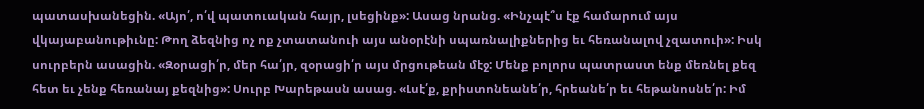պատասխանեցին. «Այո՛, ո՛վ պատուական հայր, լսեցինք»: Ասաց նրանց. «Ինչպէ՞ս էք համարում այս վկայաբանութիւնը: Թող ձեզնից ոչ ոք չտատանուի այս անօրէնի սպառնալիքներից եւ հեռանալով չզատուի»: Իսկ սուրբերն ասացին. «Զօրացի՛ր, մեր հա՛յր, զօրացի՛ր այս մրցութեան մէջ: Մենք բոլորս պատրաստ ենք մեռնել քեզ հետ եւ չենք հեռանայ քեզնից»: Սուրբ Խարեթասն ասաց. «Լսէ՛ք, քրիստոնեանե՛ր, հրեանե՛ր եւ հեթանոսնե՛ր: Իմ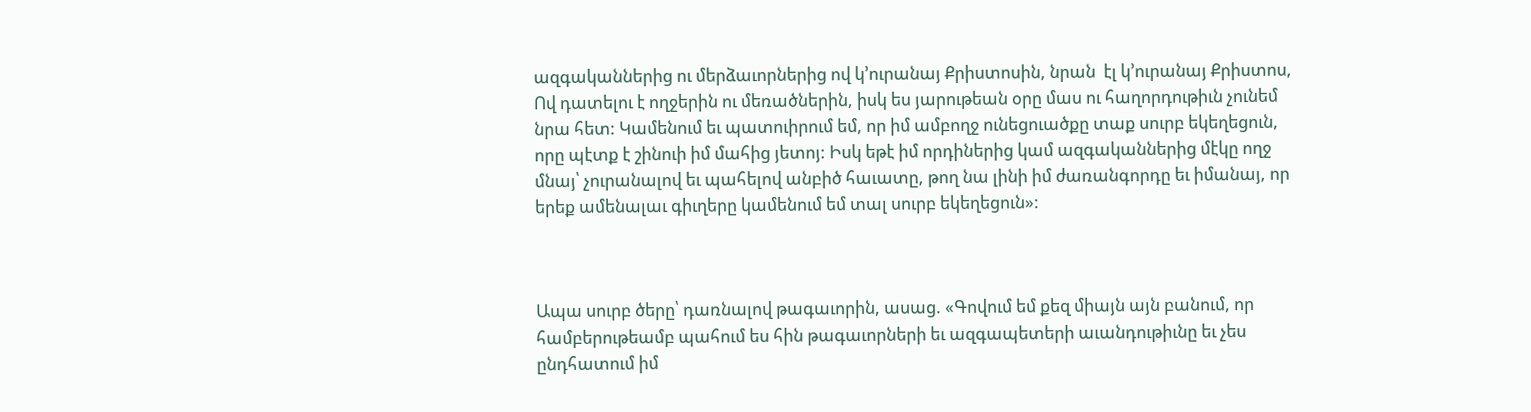ազգականներից ու մերձաւորներից ով կ՚ուրանայ Քրիստոսին, նրան  էլ կ՚ուրանայ Քրիստոս, Ով դատելու է ողջերին ու մեռածներին, իսկ ես յարութեան օրը մաս ու հաղորդութիւն չունեմ նրա հետ: Կամենում եւ պատուիրում եմ, որ իմ ամբողջ ունեցուածքը տաք սուրբ եկեղեցուն, որը պէտք է շինուի իմ մահից յետոյ: Իսկ եթէ իմ որդիներից կամ ազգականներից մէկը ողջ մնայ՝ չուրանալով եւ պահելով անբիծ հաւատը, թող նա լինի իմ ժառանգորդը եւ իմանայ, որ երեք ամենալաւ գիւղերը կամենում եմ տալ սուրբ եկեղեցուն»:



Ապա սուրբ ծերը՝ դառնալով թագաւորին, ասաց. «Գովում եմ քեզ միայն այն բանում, որ համբերութեամբ պահում ես հին թագաւորների եւ ազգապետերի աւանդութիւնը եւ չես ընդհատում իմ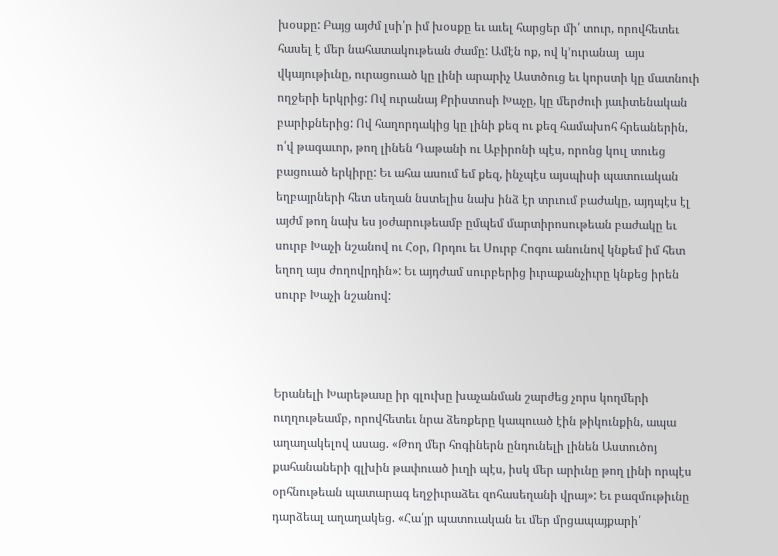խօսքը: Բայց այժմ լսի՛ր իմ խօսքը եւ աւել հարցեր մի՛ տուր, որովհետեւ հասել է մեր նահատակութեան ժամը: Ամէն ոք, ով կ՚ուրանայ  այս վկայութիւնը, ուրացուած կը լինի արարիչ Աստծուց եւ կորստի կը մատնուի ողջերի երկրից: Ով ուրանայ Քրիստոսի Խաչը, կը մերժուի յաւիտենական բարիքներից: Ով հաղորդակից կը լինի քեզ ու քեզ համախոհ հրեաներին, ո՛վ թագաւոր, թող լինեն Դաթանի ու Աբիրոնի պէս, որոնց կուլ տուեց բացուած երկիրը: Եւ ահա ասում եմ քեզ, ինչպէս այսպիսի պատուական եղբայրների հետ սեղան նստելիս նախ ինձ էր տրւում բաժակը, այդպէս էլ այժմ թող նախ ես յօժարութեամբ ըմպեմ մարտիրոսութեան բաժակը եւ սուրբ Խաչի նշանով ու Հօր, Որդու եւ Սուրբ Հոգու անունով կնքեմ իմ հետ եղող այս ժողովրդին»: Եւ այդժամ սուրբերից իւրաքանչիւրը կնքեց իրեն սուրբ Խաչի նշանով:



Երանելի Խարեթասը իր գլուխը խաչանման շարժեց չորս կողմերի ուղղութեամբ, որովհետեւ նրա ձեռքերը կապուած էին թիկունքին, ապա աղաղակելով ասաց. «Թող մեր հոգիներն ընդունելի լինեն Աստուծոյ քահանաների գլխին թափուած իւղի պէս, իսկ մեր արիւնը թող լինի որպէս օրհնութեան պատարագ եղջիւրաձեւ զոհասեղանի վրայ»: Եւ բազմութիւնը դարձեալ աղաղակեց. «Հա՛յր պատուական եւ մեր մրցապայքարի՛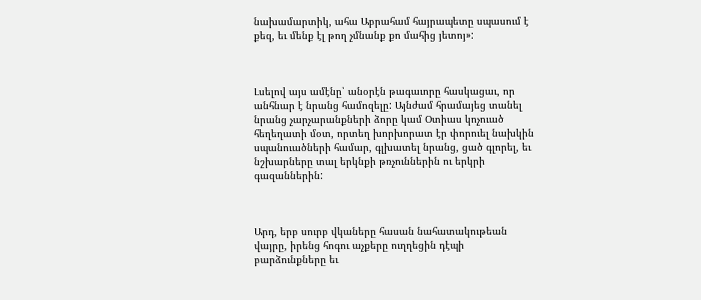նախամարտիկ, ահա Աբրահամ հայրապետը սպասում է քեզ, եւ մենք էլ թող չմնանք քո մահից յետոյ»:



Լսելով այս ամէնը՝ անօրէն թագաւորը հասկացաւ, որ անհնար է նրանց համոզելը: Այնժամ հրամայեց տանել նրանց չարչարանքների ձորը կամ Օտիաս կոչուած հեղեղատի մօտ, որտեղ խորխորատ էր փորուել նախկին սպանուածների համար, գլխատել նրանց, ցած գլորել, եւ նշխարները տալ երկնքի թռչուններին ու երկրի գազաններին:



Արդ, երբ սուրբ վկաները հասան նահատակութեան վայրը, իրենց հոգու աչքերը ուղղեցին դէպի բարձունքները եւ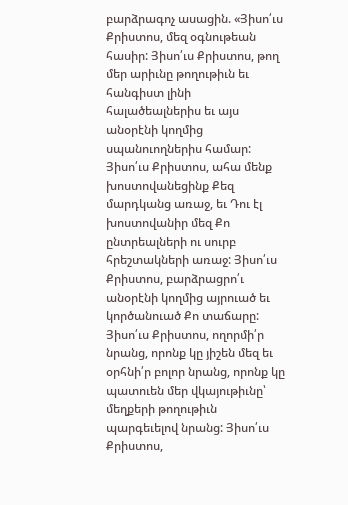բարձրագոչ ասացին. «Յիսո՛ւս Քրիստոս, մեզ օգնութեան հասիր: Յիսո՛ւս Քրիստոս, թող մեր արիւնը թողութիւն եւ հանգիստ լինի հալածեալներիս եւ այս անօրէնի կողմից սպանուողներիս համար: Յիսո՛ւս Քրիստոս, ահա մենք խոստովանեցինք Քեզ մարդկանց առաջ, եւ Դու էլ խոստովանիր մեզ Քո ընտրեալների ու սուրբ հրեշտակների առաջ: Յիսո՛ւս Քրիստոս, բարձրացրո՛ւ անօրէնի կողմից այրուած եւ կործանուած Քո տաճարը: Յիսո՛ւս Քրիստոս, ողորմի՛ր նրանց, որոնք կը յիշեն մեզ եւ օրհնի՛ր բոլոր նրանց, որոնք կը պատուեն մեր վկայութիւնը՝ մեղքերի թողութիւն պարգեւելով նրանց: Յիսո՛ւս Քրիստոս,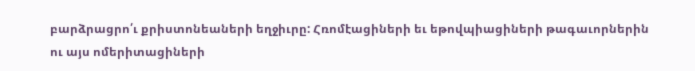բարձրացրո՛ւ քրիստոնեաների եղջիւրը: Հռոմէացիների եւ եթովպիացիների թագաւորներին ու այս ոմերիտացիների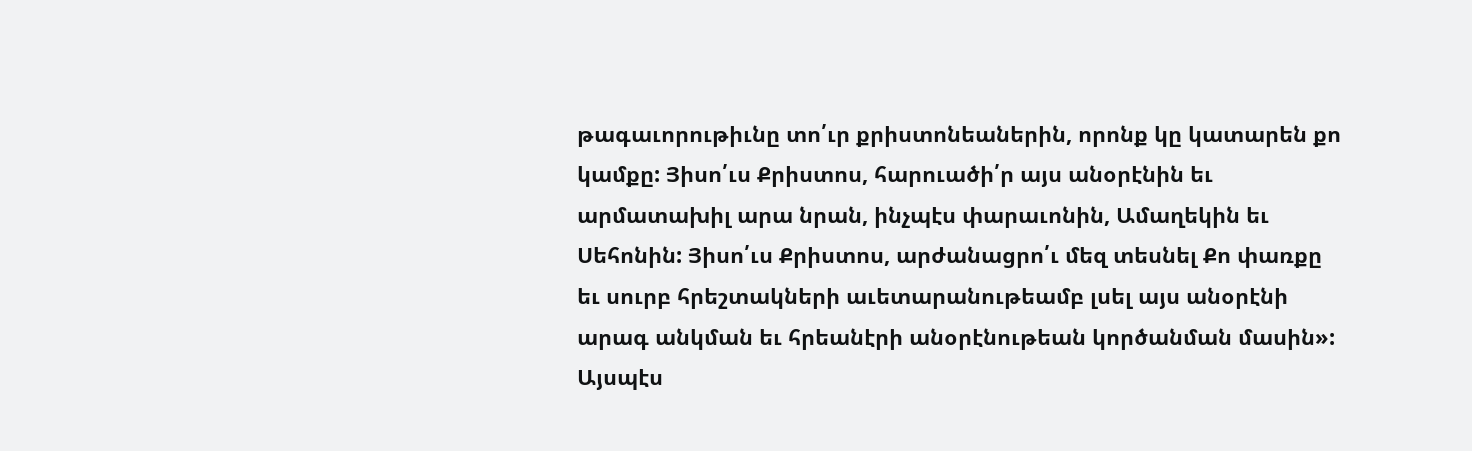թագաւորութիւնը տո՛ւր քրիստոնեաներին, որոնք կը կատարեն քո կամքը: Յիսո՛ւս Քրիստոս, հարուածի՛ր այս անօրէնին եւ արմատախիլ արա նրան, ինչպէս փարաւոնին, Ամաղեկին եւ Սեհոնին: Յիսո՛ւս Քրիստոս, արժանացրո՛ւ մեզ տեսնել Քո փառքը եւ սուրբ հրեշտակների աւետարանութեամբ լսել այս անօրէնի արագ անկման եւ հրեանէրի անօրէնութեան կործանման մասին»: Այսպէս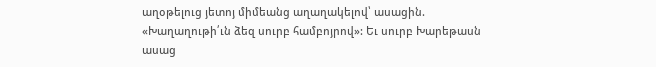աղօթելուց յետոյ միմեանց աղաղակելով՝ ասացին. «Խաղաղութի՛ւն ձեզ սուրբ համբոյրով»: Եւ սուրբ Խարեթասն ասաց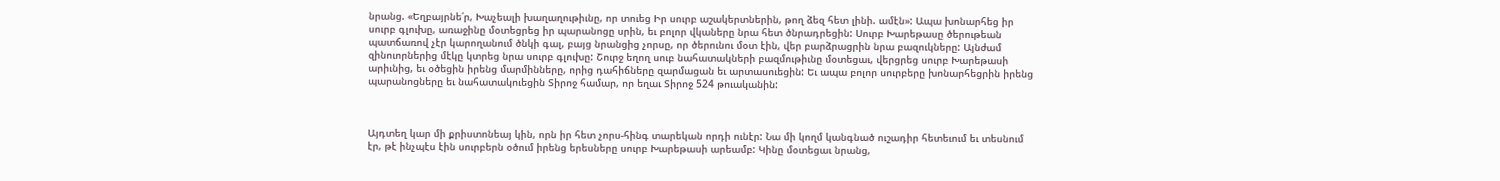նրանց. «Եղբայրնե՛ր, Խաչեալի խաղաղութիւնը, որ տուեց Իր սուրբ աշակերտներին, թող ձեզ հետ լինի. ամէն»: Ապա խոնարհեց իր սուրբ գլուխը, առաջինը մօտեցրեց իր պարանոցը սրին, եւ բոլոր վկաները նրա հետ ծնրադրեցին: Սուրբ Խարեթասը ծերութեան պատճառով չէր կարողանում ծնկի գալ, բայց նրանցից չորսը, որ ծերունու մօտ էին, վեր բարձրացրին նրա բազուկները: Այնժամ զինուորներից մէկը կտրեց նրա սուրբ գլուխը: Շուրջ եղող սուբ նահատակների բազմութիւնը մօտեցաւ, վերցրեց սուրբ Խարեթասի արիւնից, եւ օծեցին իրենց մարմինները, որից դահիճները զարմացան եւ արտասուեցին: Եւ ապա բոլոր սուրբերը խոնարհեցրին իրենց պարանոցները եւ նահատակուեցին Տիրոջ համար, որ եղաւ Տիրոջ 524 թուականին:



Այդտեղ կար մի քրիստոնեայ կին, որն իր հետ չորս-հինգ տարեկան որդի ունէր: Նա մի կողմ կանգնած ուշադիր հետեւում եւ տեսնում էր, թէ ինչպէս էին սուրբերն օծում իրենց երեսները սուրբ Խարեթասի արեամբ: Կինը մօտեցաւ նրանց,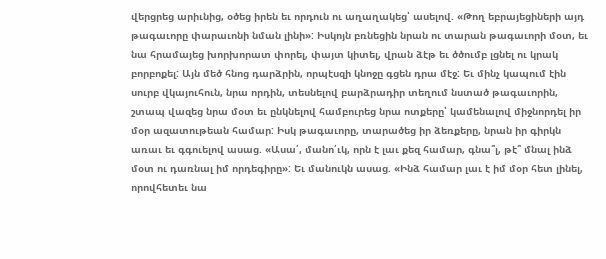վերցրեց արիւնից, օծեց իրեն եւ որդուն ու աղաղակեց՝ ասելով. «Թող եբրայեցիների այդ թագաւորը փարաւոնի նման լինի»: Իսկոյն բռնեցին նրան ու տարան թագաւորի մօտ, եւ նա հրամայեց խորխորատ փորել, փայտ կիտել, վրան ձէթ եւ ծծումբ լցնել ու կրակ բորբոքել: Այն մեծ հնոց դարձրին, որպէսզի կնոջը գցեն դրա մէջ: Եւ մինչ կապում էին սուրբ վկայուհուն, նրա որդին, տեսնելով բարձրադիր տեղում նստած թագաւորին, շտապ վազեց նրա մօտ եւ ընկնելով համբուրեց նրա ոտքերը՝ կամենալով միջնորդել իր մօր ազատութեան համար: Իսկ թագաւորը, տարածեց իր ձեռքերը, նրան իր գիրկն առաւ եւ գգուելով ասաց. «Ասա՛, մանո՛ւկ, որն է լաւ քեզ համար, գնա՞լ, թէ՞ մնալ ինձ մօտ ու դառնալ իմ որդեգիրը»: Եւ մանուկն ասաց. «Ինձ համար լաւ է իմ մօր հետ լինել, որովհետեւ նա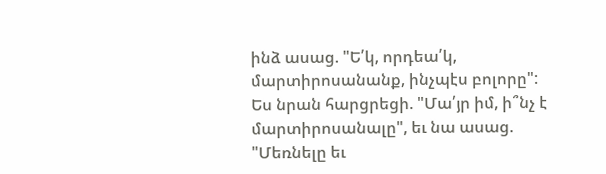ինձ ասաց. "Ե՛կ, որդեա՛կ, մարտիրոսանանք, ինչպէս բոլորը": Ես նրան հարցրեցի. "Մա՛յր իմ, ի՞նչ է մարտիրոսանալը", եւ նա ասաց. "Մեռնելը եւ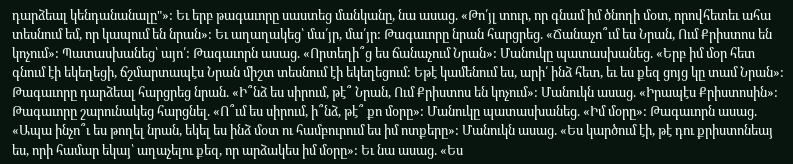դարձեալ կենդանանալը"»: Եւ երբ թագաւորը սաստեց մանկանը, նա ասաց. «Թո՛յլ տուր, որ գնամ իմ ծնողի մօտ, որովհետեւ ահա տեսնում եմ, որ կապում են նրան»: Եւ աղաղակեց՝ մա՛յր, մա՛յր: Թագաւորը նրան հարցրեց. «Ճանաչո՞ւմ ես Նրան, Ում Քրիստոս են կոչում»: Պատասխանեց՝ այո՛: Թագաւորն ասաց. «Որտեղի՞ց ես ճանաչում Նրան»: Մանուկը պատասխանեց. «Երբ իմ մօր հետ գնում էի եկեղեցի, ճշմարտապէս Նրան միշտ տեսնում էի եկեղեցում: Եթէ կամենում ես, արի՛ ինձ հետ, եւ ես քեզ ցոյց կը տամ Նրան»: Թագաւորը դարձեալ հարցրեց նրան. «Ի՞նձ ես սիրում, թէ՞ Նրան, Ում Քրիստոս են կոչում»: Մանուկն ասաց. «Իրապէս Քրիստոսին»: Թագաւորը շարունակեց հարցնել. «Ո՞ւմ ես սիրում, ի՞նձ, թէ՞ քո մօրը»: Մանուկը պատասխանեց. «Իմ մօրը»: Թագաւորն ասաց. «Ապա ինչո՞ւ ես թողել նրան, եկել ես ինձ մօտ ու համբուրում ես իմ ոտքերը»: Մանուկն ասաց. «Ես կարծում էի, թէ դու քրիստոնեայ ես, որի համար եկայ՝ աղաչելու քեզ, որ արձակես իմ մօրը»: Եւ նա ասաց. «Ես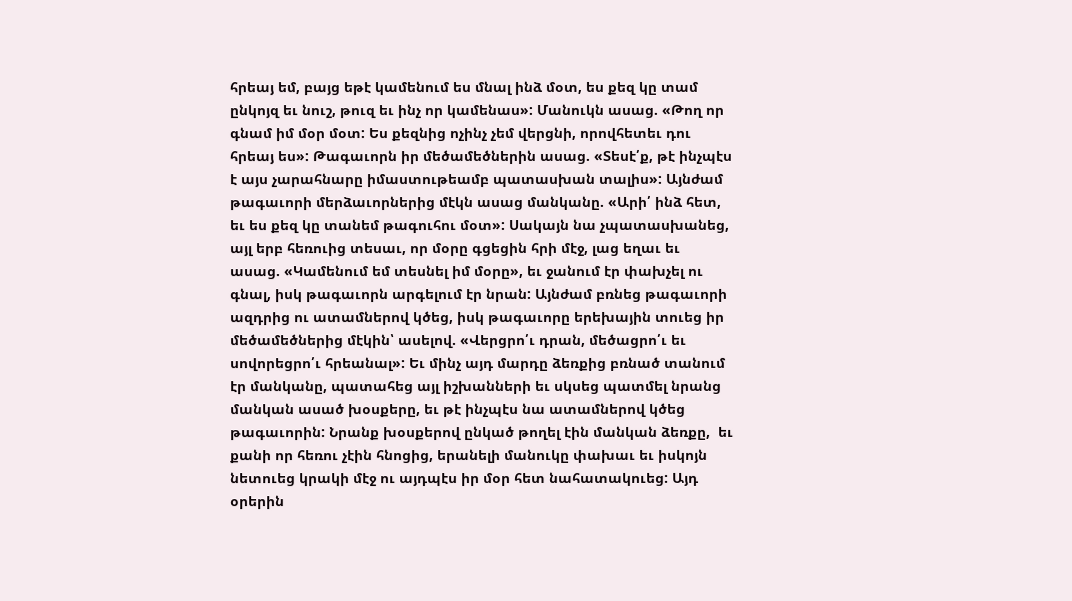հրեայ եմ, բայց եթէ կամենում ես մնալ ինձ մօտ, ես քեզ կը տամ ընկոյզ եւ նուշ, թուզ եւ ինչ որ կամենաս»: Մանուկն ասաց. «Թող որ գնամ իմ մօր մօտ: Ես քեզնից ոչինչ չեմ վերցնի, որովհետեւ դու հրեայ ես»: Թագաւորն իր մեծամեծներին ասաց. «Տեսէ՛ք, թէ ինչպէս է այս չարահնարը իմաստութեամբ պատասխան տալիս»: Այնժամ թագաւորի մերձաւորներից մէկն ասաց մանկանը. «Արի՛ ինձ հետ, եւ ես քեզ կը տանեմ թագուհու մօտ»: Սակայն նա չպատասխանեց, այլ երբ հեռուից տեսաւ, որ մօրը գցեցին հրի մէջ, լաց եղաւ եւ ասաց. «Կամենում եմ տեսնել իմ մօրը», եւ ջանում էր փախչել ու գնալ, իսկ թագաւորն արգելում էր նրան: Այնժամ բռնեց թագաւորի ազդրից ու ատամներով կծեց, իսկ թագաւորը երեխային տուեց իր մեծամեծներից մէկին՝ ասելով. «Վերցրո՛ւ դրան, մեծացրո՛ւ եւ սովորեցրո՛ւ հրեանալ»: Եւ մինչ այդ մարդը ձեռքից բռնած տանում էր մանկանը, պատահեց այլ իշխանների եւ սկսեց պատմել նրանց մանկան ասած խօսքերը, եւ թէ ինչպէս նա ատամներով կծեց թագաւորին: Նրանք խօսքերով ընկած թողել էին մանկան ձեռքը,  եւ քանի որ հեռու չէին հնոցից, երանելի մանուկը փախաւ եւ իսկոյն նետուեց կրակի մէջ ու այդպէս իր մօր հետ նահատակուեց: Այդ օրերին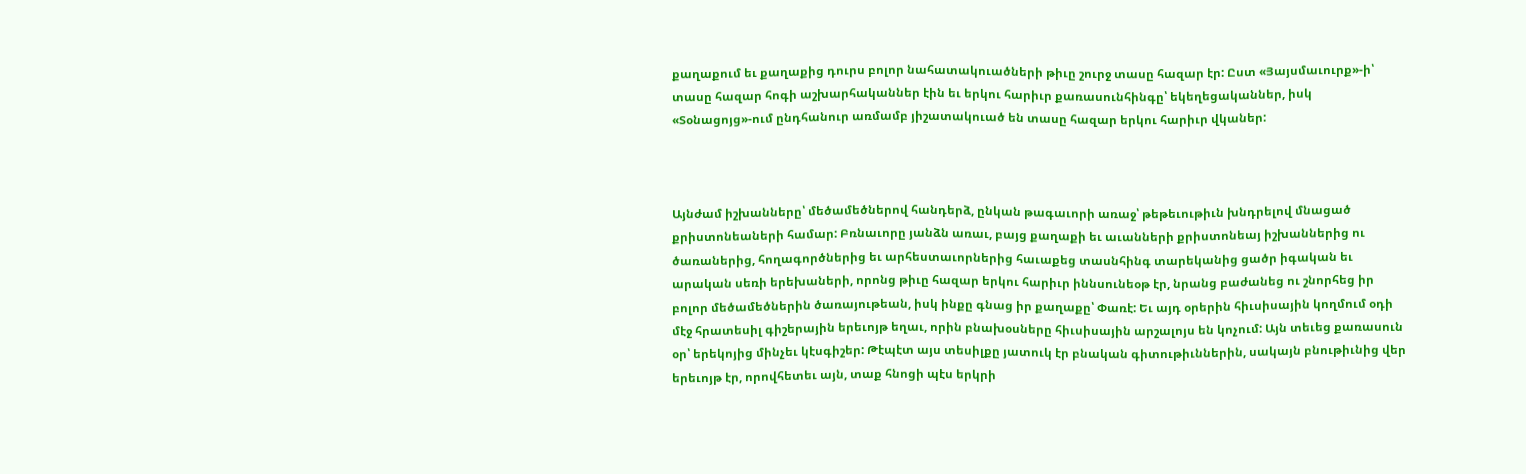քաղաքում եւ քաղաքից դուրս բոլոր նահատակուածների թիւը շուրջ տասը հազար էր: Ըստ «Յայսմաւուրք»-ի՝ տասը հազար հոգի աշխարհականներ էին եւ երկու հարիւր քառասունհինգը՝ եկեղեցականներ, իսկ «Տօնացոյց»-ում ընդհանուր առմամբ յիշատակուած են տասը հազար երկու հարիւր վկաներ:



Այնժամ իշխանները՝ մեծամեծներով հանդերձ, ընկան թագաւորի առաջ՝ թեթեւութիւն խնդրելով մնացած քրիստոնեաների համար: Բռնաւորը յանձն առաւ, բայց քաղաքի եւ աւանների քրիստոնեայ իշխաններից ու ծառաներից, հողագործներից եւ արհեստաւորներից հաւաքեց տասնհինգ տարեկանից ցածր իգական եւ արական սեռի երեխաների, որոնց թիւը հազար երկու հարիւր իննսունեօթ էր, նրանց բաժանեց ու շնորհեց իր բոլոր մեծամեծներին ծառայութեան, իսկ ինքը գնաց իր քաղաքը՝ Փառէ: Եւ այդ օրերին հիւսիսային կողմում օդի մէջ հրատեսիլ գիշերային երեւոյթ եղաւ, որին բնախօսները հիւսիսային արշալոյս են կոչում: Այն տեւեց քառասուն օր՝ երեկոյից մինչեւ կէսգիշեր: Թէպէտ այս տեսիլքը յատուկ էր բնական գիտութիւններին, սակայն բնութիւնից վեր երեւոյթ էր, որովհետեւ այն, տաք հնոցի պէս երկրի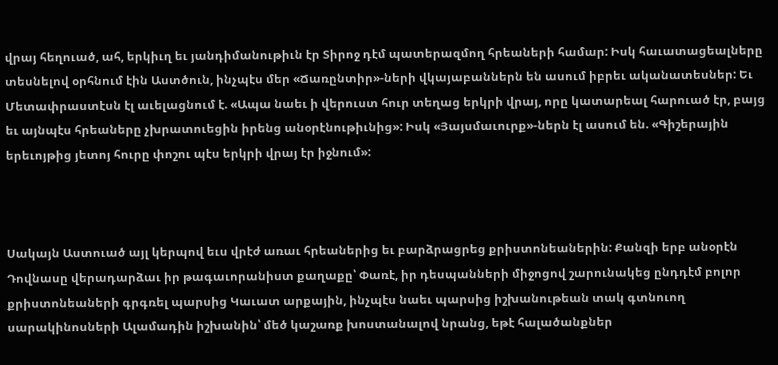վրայ հեղուած, ահ, երկիւղ եւ յանդիմանութիւն էր Տիրոջ դէմ պատերազմող հրեաների համար: Իսկ հաւատացեալները տեսնելով օրհնում էին Աստծուն, ինչպէս մեր «Ճառընտիր»-ների վկայաբաններն են ասում իբրեւ ականատեսներ: Եւ Մետափրաստէսն էլ աւելացնում է. «Ապա նաեւ ի վերուստ հուր տեղաց երկրի վրայ, որը կատարեալ հարուած էր, բայց եւ այնպէս հրեաները չխրատուեցին իրենց անօրէնութիւնից»: Իսկ «Յայսմաւուրք»-ներն էլ ասում են. «Գիշերային երեւոյթից յետոյ հուրը փոշու պէս երկրի վրայ էր իջնում»:



Սակայն Աստուած այլ կերպով եւս վրէժ առաւ հրեաներից եւ բարձրացրեց քրիստոնեաներին: Քանզի երբ անօրէն Դովնասը վերադարձաւ իր թագաւորանիստ քաղաքը՝ Փառէ, իր դեսպանների միջոցով շարունակեց ընդդէմ բոլոր քրիստոնեաների գրգռել պարսից Կաւատ արքային, ինչպէս նաեւ պարսից իշխանութեան տակ գտնուող սարակինոսների Ալամադին իշխանին՝ մեծ կաշառք խոստանալով նրանց, եթէ հալածանքներ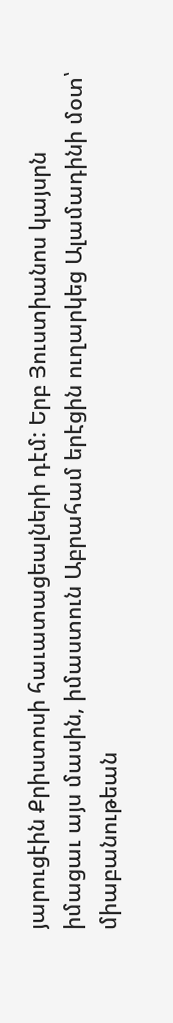յարուցէին Քրիստոսի հաւատացեալների դէմ: Երբ Յուստիանոս կայսրն իմացաւ այս մասին, իմաստուն Աբրահամ երէցին ուղարկեց Ալամադինի մօտ՝ միաբանութեան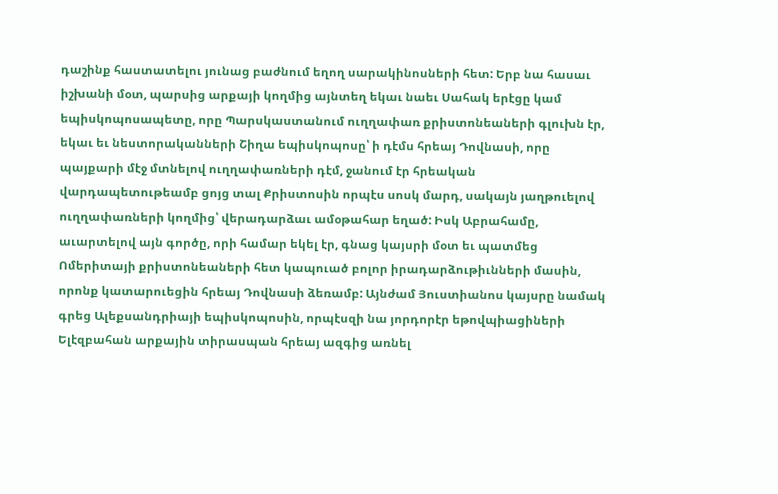դաշինք հաստատելու յունաց բաժնում եղող սարակինոսների հետ: Երբ նա հասաւ իշխանի մօտ, պարսից արքայի կողմից այնտեղ եկաւ նաեւ Սահակ երէցը կամ եպիսկոպոսապետը, որը Պարսկաստանում ուղղափառ քրիստոնեաների գլուխն էր, եկաւ եւ նեստորականների Շիղա եպիսկոպոսը՝ ի դէմս հրեայ Դովնասի, որը պայքարի մէջ մտնելով ուղղափառների դէմ, ջանում էր հրեական վարդապետութեամբ ցոյց տալ Քրիստոսին որպէս սոսկ մարդ, սակայն յաղթուելով ուղղափառների կողմից՝ վերադարձաւ ամօթահար եղած: Իսկ Աբրահամը, աւարտելով այն գործը, որի համար եկել էր, գնաց կայսրի մօտ եւ պատմեց Ոմերիտայի քրիստոնեաների հետ կապուած բոլոր իրադարձութիւնների մասին, որոնք կատարուեցին հրեայ Դովնասի ձեռամբ: Այնժամ Յուստիանոս կայսրը նամակ գրեց Ալեքսանդրիայի եպիսկոպոսին, որպէսզի նա յորդորէր եթովպիացիների Ելէզբահան արքային տիրասպան հրեայ ազգից առնել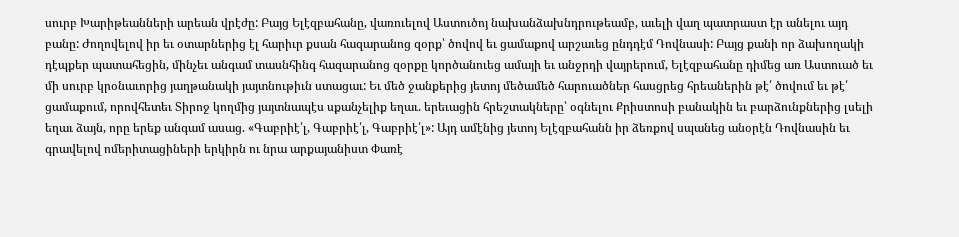սուրբ Խարիթեանների արեան վրէժը: Բայց Ելէզբահանը, վառուելով Աստուծոյ նախանձախնդրութեամբ, աւելի վաղ պատրաստ էր անելու այդ բանը: Ժողովելով իր եւ օտարներից էլ հարիւր քսան հազարանոց զօրք՝ ծովով եւ ցամաքով արշաւեց ընդդէմ Դովնասի: Բայց քանի որ ձախողակի դէպքեր պատահեցին, մինչեւ անգամ տասնհինգ հազարանոց զօրքը կործանուեց ամայի եւ անջրդի վայրերում, Ելէզբահանը դիմեց առ Աստուած եւ մի սուրբ կրօնաւորից յաղթանակի յայտնութիւն ստացաւ: Եւ մեծ ջանքերից յետոյ մեծամեծ հարուածներ հասցրեց հրեաներին թէ՛ ծովում եւ թէ՛ ցամաքում, որովհետեւ Տիրոջ կողմից յայտնապէս սքանչելիք եղաւ. երեւացին հրեշտակները՝ օգնելու Քրիստոսի բանակին եւ բարձունքներից լսելի եղաւ ձայն, որը երեք անգամ ասաց. «Գաբրիէ՛լ, Գաբրիէ՛լ, Գաբրիէ՛լ»: Այդ ամէնից յետոյ Ելէզբահանն իր ձեռքով սպանեց անօրէն Դովնասին եւ գրավելով ոմերիտացիների երկիրն ու նրա արքայանիստ Փառէ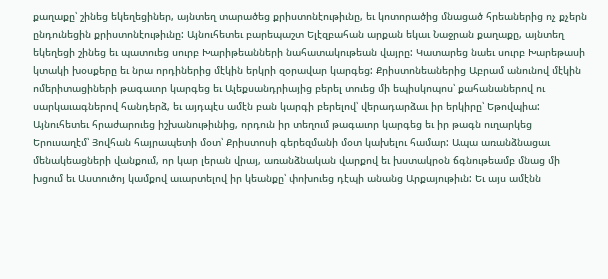քաղաքը՝ շինեց եկեղեցիներ, այնտեղ տարածեց քրիստոնէութիւնը, եւ կոտորածից մնացած հրեաներից ոչ քչերն ընդունեցին քրիստոնէութիւնը: Այնուհետեւ բարեպաշտ Ելէզբահան արքան եկաւ Նաջրան քաղաքը, այնտեղ եկեղեցի շինեց եւ պատուեց սուրբ Խարիթեանների նահատակութեան վայրը: Կատարեց նաեւ սուրբ Խարեթասի կտակի խօսքերը եւ նրա որդիներից մէկին երկրի զօրավար կարգեց: Քրիստոնեաներից Աբրամ անունով մէկին ոմերիտացիների թագաւոր կարգեց եւ Ալեքսանդրիայից բերել տուեց մի եպիսկոպոս՝ քահանաներով ու սարկաւագներով հանդերձ, եւ այդպէս ամէն բան կարգի բերելով՝ վերադարձաւ իր երկիրը՝ Եթովպիա: Այնուհետեւ հրաժարուեց իշխանութիւնից, որդուն իր տեղում թագաւոր կարգեց եւ իր թագն ուղարկեց Երուսաղէմ՝ Յովհան հայրապետի մօտ՝ Քրիստոսի գերեզմանի մօտ կախելու համար: Ապա առանձնացաւ մենակեացների վանքում, որ կար լերան վրայ, առանձնական վարքով եւ խստակրօն ճգնութեամբ մնաց մի խցում եւ Աստուծոյ կամքով աւարտելով իր կեանքը՝ փոխուեց դէպի անանց Արքայութիւն: Եւ այս ամէնն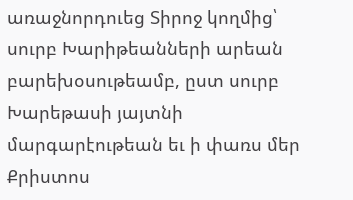առաջնորդուեց Տիրոջ կողմից՝ սուրբ Խարիթեանների արեան բարեխօսութեամբ, ըստ սուրբ Խարեթասի յայտնի մարգարէութեան եւ ի փառս մեր Քրիստոս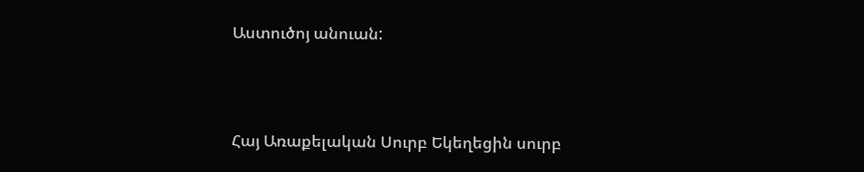Աստուծոյ անուան:



Հայ Առաքելական Սուրբ Եկեղեցին սուրբ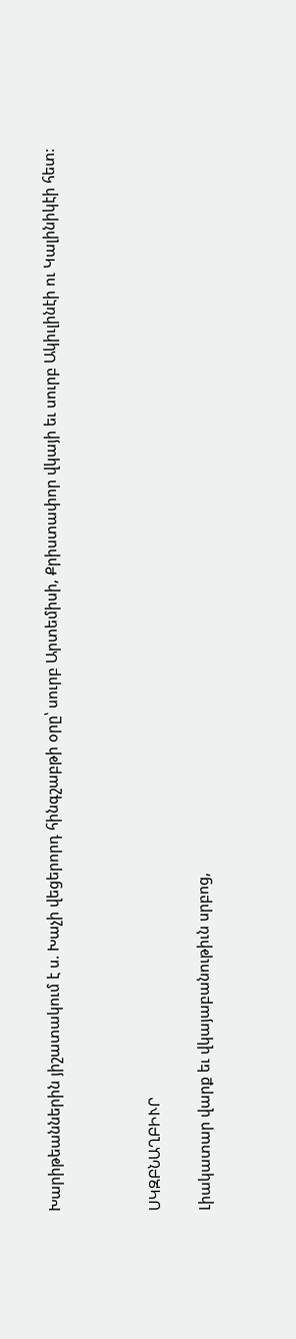Խարիթեաններին յիշատակում է ս. Խաչի վեցերորդ հինգշաբթի օրը՝ սուրբ Արտեմիսի, Քրիստափոր վկայի եւ սուրբ Ակիւլինէի ու Կալինիկէի հետ:



ՍԿԶԲՆԱՂԲԻՒՐ

Լիակատար վարք եւ վկայաբանութիւն սրբոց,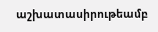աշխատասիրութեամբ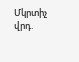Մկրտիչ վրդ.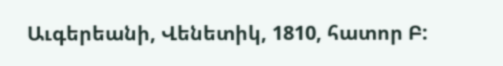Աւգերեանի, Վենետիկ, 1810, հատոր Բ: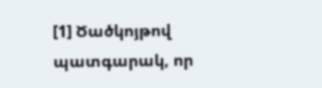[1] Ծածկոյթով պատգարակ, որ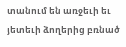տանում են առջեւի եւ յետեւի ձողերից բռնած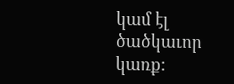կամ էլ ծածկաւոր կառք: